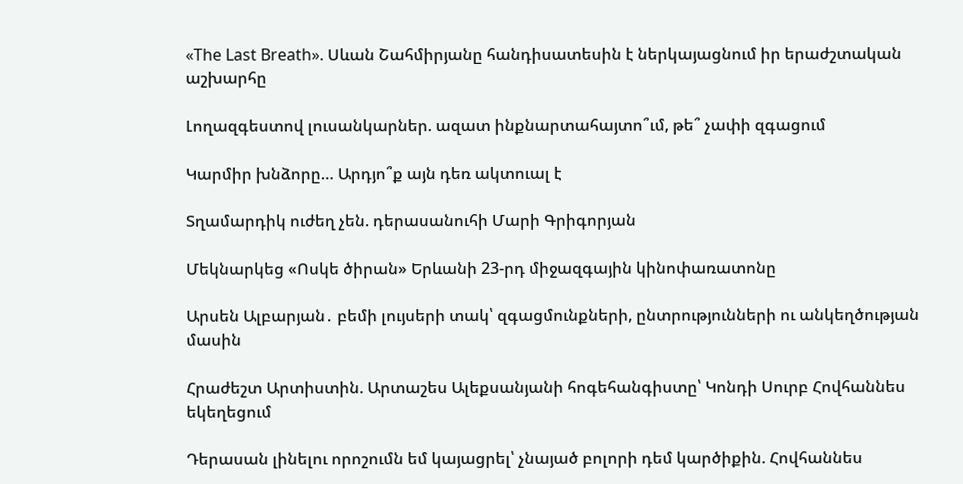«The Last Breath». Սևան Շահմիրյանը հանդիսատեսին է ներկայացնում իր երաժշտական աշխարհը

Լողազգեստով լուսանկարներ. ազատ ինքնարտահայտո՞ւմ, թե՞ չափի զգացում

Կարմիր խնձորը… Արդյո՞ք այն դեռ ակտուալ է

Տղամարդիկ ուժեղ չեն. դերասանուհի Մարի Գրիգորյան

Մեկնարկեց «Ոսկե ծիրան» Երևանի 23-րդ միջազգային կինոփառատոնը

Արսեն Ալբարյան․ բեմի լույսերի տակ՝ զգացմունքների, ընտրությունների ու անկեղծության մասին

Հրաժեշտ Արտիստին. Արտաշես Ալեքսանյանի հոգեհանգիստը՝ Կոնդի Սուրբ Հովհաննես եկեղեցում

Դերասան լինելու որոշումն եմ կայացրել՝ չնայած բոլորի դեմ կարծիքին. Հովհաննես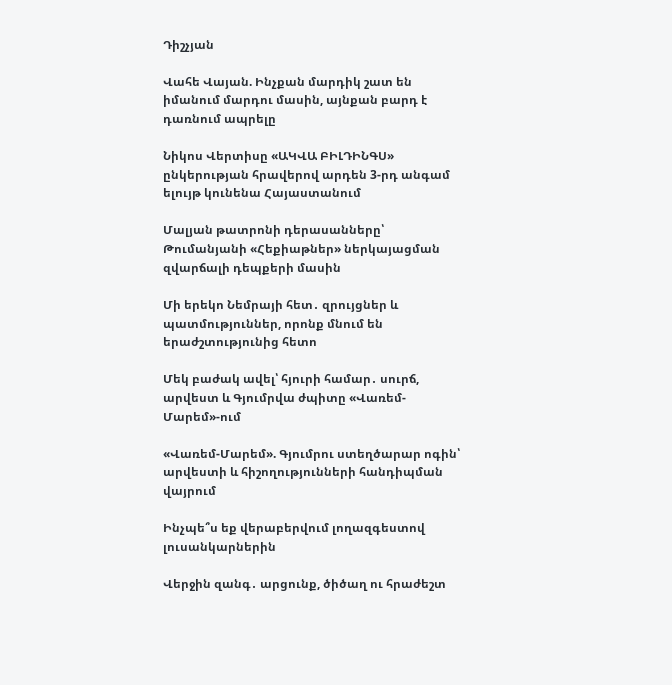Դիշչյան

Վահե Վայան. Ինչքան մարդիկ շատ են իմանում մարդու մասին, այնքան բարդ է դառնում ապրելը

Նիկոս Վերտիսը «ԱԿՎԱ ԲԻԼԴԻՆԳՍ» ընկերության հրավերով արդեն 3-րդ անգամ ելույթ կունենա Հայաստանում

Մալյան թատրոնի դերասանները՝ Թումանյանի «Հեքիաթներ» ներկայացման զվարճալի դեպքերի մասին

Մի երեկո Նեմրայի հետ․ զրույցներ և պատմություններ, որոնք մնում են երաժշտությունից հետո

Մեկ բաժակ ավել՝ հյուրի համար․ սուրճ, արվեստ և Գյումրվա ժպիտը «Վառեմ-Մարեմ»-ում

«Վառեմ-Մարեմ». Գյումրու ստեղծարար ոգին՝ արվեստի և հիշողությունների հանդիպման վայրում

Ինչպե՞ս եք վերաբերվում լողազգեստով լուսանկարներին

Վերջին զանգ․ արցունք, ծիծաղ ու հրաժեշտ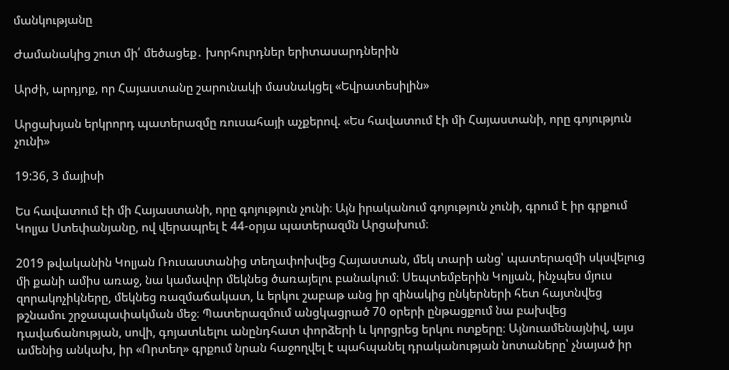մանկությանը

Ժամանակից շուտ մի՛ մեծացեք․ խորհուրդներ երիտասարդներին

Արժի, արդյոք, որ Հայաստանը շարունակի մասնակցել «Եվրատեսիլին»

Արցախյան երկրորդ պատերազմը ռուսահայի աչքերով. «Ես հավատում էի մի Հայաստանի, որը գոյություն չունի»

19:36, 3 մայիսի

Ես հավատում էի մի Հայաստանի, որը գոյություն չունի։ Այն իրականում գոյություն չունի, գրում է իր գրքում Կոլյա Ստեփանյանը, ով վերապրել է 44-օրյա պատերազմն Արցախում։

2019 թվականին Կոլյան Ռուսաստանից տեղափոխվեց Հայաստան, մեկ տարի անց՝ պատերազմի սկսվելուց մի քանի ամիս առաջ, նա կամավոր մեկնեց ծառայելու բանակում։ Սեպտեմբերին Կոլյան, ինչպես մյուս զորակոչիկները, մեկնեց ռազմաճակատ, և երկու շաբաթ անց իր զինակից ընկերների հետ հայտնվեց թշնամու շրջապափակման մեջ։ Պատերազմում անցկացրած 70 օրերի ընթացքում նա բախվեց դավաճանության, սովի, գոյատևելու անընդհատ փորձերի և կորցրեց երկու ոտքերը։ Այնուամենայնիվ, այս ամենից անկախ, իր «Որտեղ» գրքում նրան հաջողվել է պահպանել դրականության նոտաները՝ չնայած իր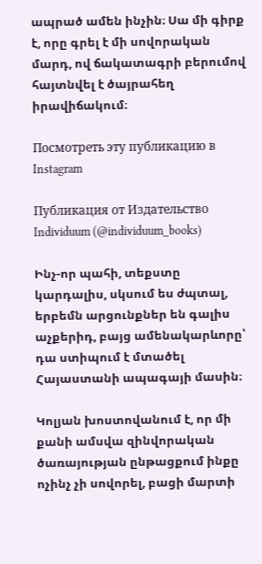ապրած ամեն ինչին։ Սա մի գիրք է, որը գրել է մի սովորական մարդ, ով ճակատագրի բերումով հայտնվել է ծայրահեղ իրավիճակում։

Посмотреть эту публикацию в Instagram

Публикация от Издательство Individuum (@individuum_books)

Ինչ-որ պահի, տեքստը կարդալիս, սկսում ես ժպտալ, երբեմն արցունքներ են գալիս աչքերիդ, բայց ամենակարևորը՝ դա ստիպում է մտածել Հայաստանի ապագայի մասին։

Կոլյան խոստովանում է, որ մի քանի ամսվա զինվորական ծառայության ընթացքում ինքը ոչինչ չի սովորել, բացի մարտի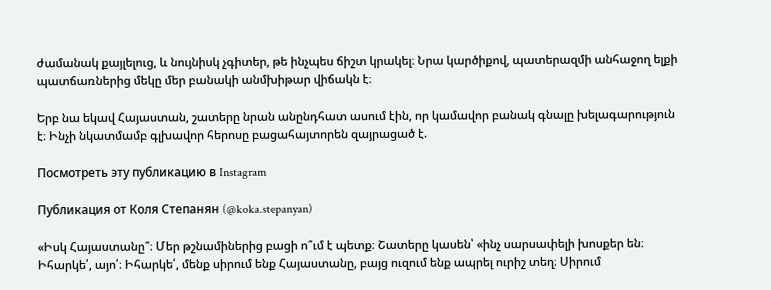ժամանակ քայլելուց, և նույնիսկ չգիտեր, թե ինչպես ճիշտ կրակել։ Նրա կարծիքով, պատերազմի անհաջող ելքի պատճառներից մեկը մեր բանակի անմխիթար վիճակն է։

Երբ նա եկավ Հայաստան, շատերը նրան անընդհատ ասում էին, որ կամավոր բանակ գնալը խելագարություն է։ Ինչի նկատմամբ գլխավոր հերոսը բացահայտորեն զայրացած է.

Посмотреть эту публикацию в Instagram

Публикация от Коля Степанян (@koka.stepanyan)

«Իսկ Հայաստանը՞։ Մեր թշնամիներից բացի ո՞ւմ է պետք։ Շատերը կասեն՝ «ինչ սարսափելի խոսքեր են։ Իհարկե՛, այո՛։ Իհարկե՛, մենք սիրում ենք Հայաստանը, բայց ուզում ենք ապրել ուրիշ տեղ։ Սիրում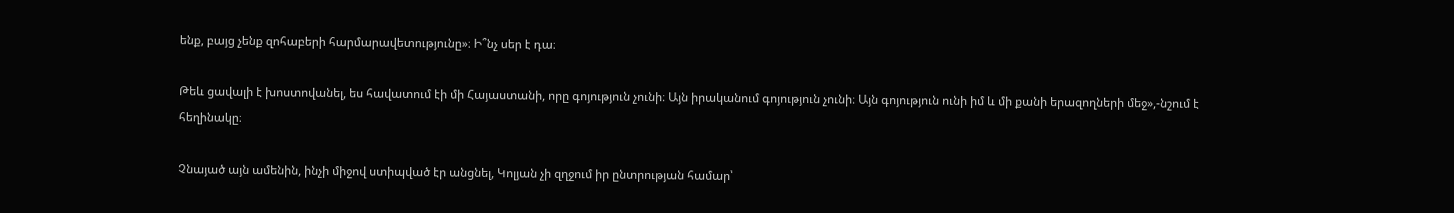ենք, բայց չենք զոհաբերի հարմարավետությունը»։ Ի՞նչ սեր է դա։

Թեև ցավալի է խոստովանել, ես հավատում էի մի Հայաստանի, որը գոյություն չունի։ Այն իրականում գոյություն չունի։ Այն գոյություն ունի իմ և մի քանի երազողների մեջ»,-նշում է հեղինակը։

Չնայած այն ամենին, ինչի միջով ստիպված էր անցնել, Կոլյան չի զղջում իր ընտրության համար՝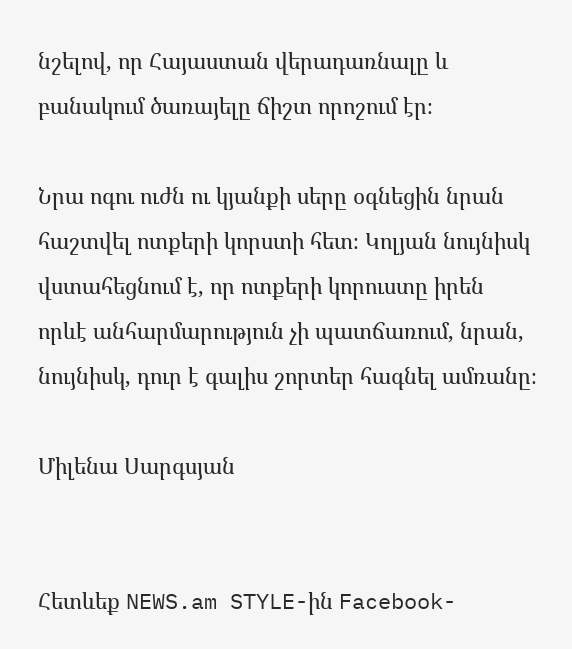նշելով, որ Հայաստան վերադառնալը և բանակում ծառայելը ճիշտ որոշում էր։

Նրա ոգու ուժն ու կյանքի սերը օգնեցին նրան հաշտվել ոտքերի կորստի հետ։ Կոլյան նույնիսկ վստահեցնում է, որ ոտքերի կորուստը իրեն որևէ անհարմարություն չի պատճառում, նրան, նույնիսկ, դուր է գալիս շորտեր հագնել ամռանը։

Միլենա Սարգսյան


Հետևեք NEWS.am STYLE-ին Facebook-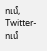ում, Twitter-ում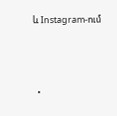և Instagram-ում





  •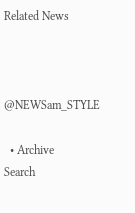Related News



@NEWSam_STYLE

  • Archive
Search